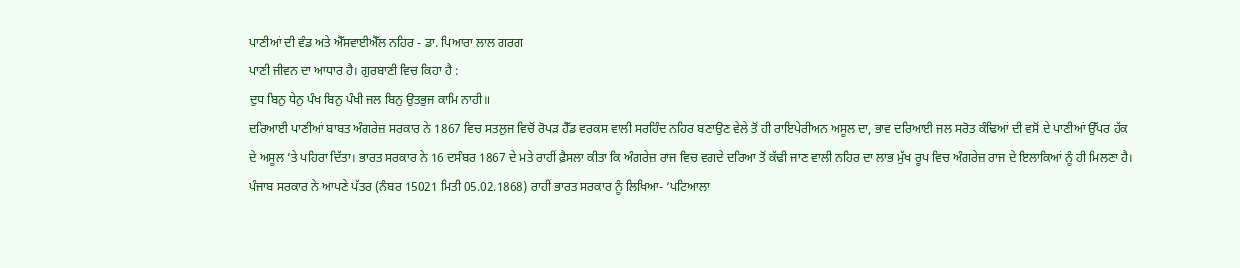ਪਾਣੀਆਂ ਦੀ ਵੰਡ ਅਤੇ ਐੱਸਵਾਈਐੱਲ ਨਹਿਰ - ਡਾ. ਪਿਆਰਾ ਲਾਲ ਗਰਗ
ਪਾਣੀ ਜੀਵਨ ਦਾ ਆਧਾਰ ਹੈ। ਗੁਰਬਾਣੀ ਵਿਚ ਕਿਹਾ ਹੈ :
ਦੁਧ ਬਿਨੁ ਧੇਨੁ ਪੰਖ ਬਿਨੁ ਪੰਖੀ ਜਲ ਬਿਨੁ ਉਤਭੁਜ ਕਾਮਿ ਨਾਹੀ॥
ਦਰਿਆਈ ਪਾਣੀਆਂ ਬਾਬਤ ਅੰਗਰੇਜ਼ ਸਰਕਾਰ ਨੇ 1867 ਵਿਚ ਸਤਲੁਜ ਵਿਚੋਂ ਰੋਪੜ ਹੈੱਡ ਵਰਕਸ ਵਾਲੀ ਸਰਹਿੰਦ ਨਹਿਰ ਬਣਾਉਣ ਵੇਲੇ ਤੋਂ ਹੀ ਰਾਇਪੇਰੀਅਨ ਅਸੂਲ ਦਾ, ਭਾਵ ਦਰਿਆਈ ਜਲ ਸਰੋਤ ਕੰਢਿਆਂ ਦੀ ਵਸੋਂ ਦੇ ਪਾਣੀਆਂ ਉੱਪਰ ਹੱਕ ਦੇ ਅਸੂਲ ’ਤੇ ਪਹਿਰਾ ਦਿੱਤਾ। ਭਾਰਤ ਸਰਕਾਰ ਨੇ 16 ਦਸੰਬਰ 1867 ਦੇ ਮਤੇ ਰਾਹੀਂ ਫ਼ੈਸਲਾ ਕੀਤਾ ਕਿ ਅੰਗਰੇਜ਼ ਰਾਜ ਵਿਚ ਵਗਦੇ ਦਰਿਆ ਤੋਂ ਕੱਢੀ ਜਾਣ ਵਾਲੀ ਨਹਿਰ ਦਾ ਲਾਭ ਮੁੱਖ ਰੂਪ ਵਿਚ ਅੰਗਰੇਜ਼ ਰਾਜ ਦੇ ਇਲਾਕਿਆਂ ਨੂੰ ਹੀ ਮਿਲਣਾ ਹੈ। ਪੰਜਾਬ ਸਰਕਾਰ ਨੇ ਆਪਣੇ ਪੱਤਰ (ਨੰਬਰ 15021 ਮਿਤੀ 05.02.1868) ਰਾਹੀਂ ਭਾਰਤ ਸਰਕਾਰ ਨੂੰ ਲਿਖਿਆ- ‘ਪਟਿਆਲਾ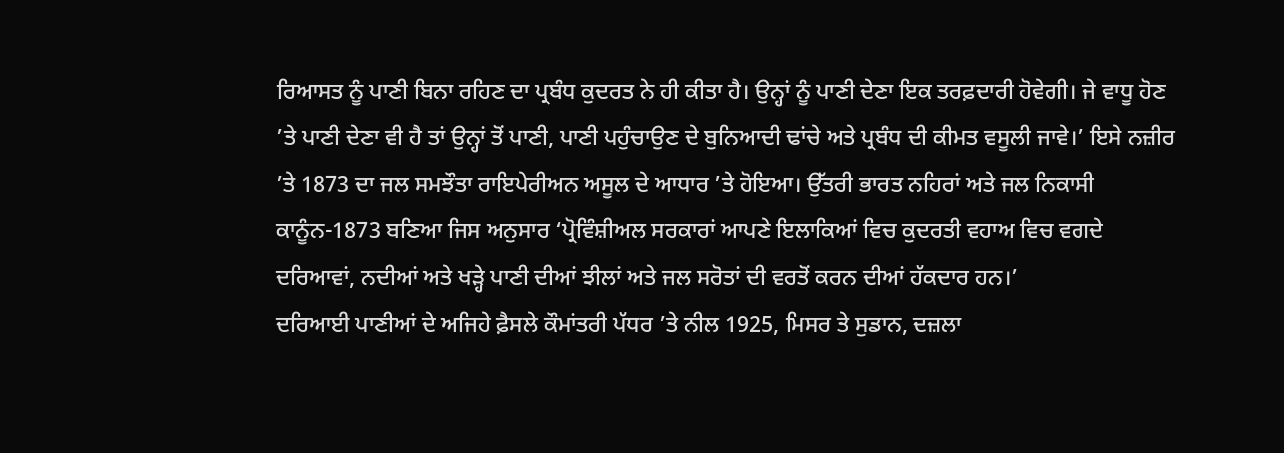ਰਿਆਸਤ ਨੂੰ ਪਾਣੀ ਬਿਨਾ ਰਹਿਣ ਦਾ ਪ੍ਰਬੰਧ ਕੁਦਰਤ ਨੇ ਹੀ ਕੀਤਾ ਹੈ। ਉਨ੍ਹਾਂ ਨੂੰ ਪਾਣੀ ਦੇਣਾ ਇਕ ਤਰਫ਼ਦਾਰੀ ਹੋਵੇਗੀ। ਜੇ ਵਾਧੂ ਹੋਣ ’ਤੇ ਪਾਣੀ ਦੇਣਾ ਵੀ ਹੈ ਤਾਂ ਉਨ੍ਹਾਂ ਤੋਂ ਪਾਣੀ, ਪਾਣੀ ਪਹੁੰਚਾਉਣ ਦੇ ਬੁਨਿਆਦੀ ਢਾਂਚੇ ਅਤੇ ਪ੍ਰਬੰਧ ਦੀ ਕੀਮਤ ਵਸੂਲੀ ਜਾਵੇ।’ ਇਸੇ ਨਜ਼ੀਰ ’ਤੇ 1873 ਦਾ ਜਲ ਸਮਝੌਤਾ ਰਾਇਪੇਰੀਅਨ ਅਸੂਲ ਦੇ ਆਧਾਰ ’ਤੇ ਹੋਇਆ। ਉੱਤਰੀ ਭਾਰਤ ਨਹਿਰਾਂ ਅਤੇ ਜਲ ਨਿਕਾਸੀ ਕਾਨੂੰਨ-1873 ਬਣਿਆ ਜਿਸ ਅਨੁਸਾਰ ‘ਪ੍ਰੋਵਿੰਸ਼ੀਅਲ ਸਰਕਾਰਾਂ ਆਪਣੇ ਇਲਾਕਿਆਂ ਵਿਚ ਕੁਦਰਤੀ ਵਹਾਅ ਵਿਚ ਵਗਦੇ ਦਰਿਆਵਾਂ, ਨਦੀਆਂ ਅਤੇ ਖੜ੍ਹੇ ਪਾਣੀ ਦੀਆਂ ਝੀਲਾਂ ਅਤੇ ਜਲ ਸਰੋਤਾਂ ਦੀ ਵਰਤੋਂ ਕਰਨ ਦੀਆਂ ਹੱਕਦਾਰ ਹਨ।’
ਦਰਿਆਈ ਪਾਣੀਆਂ ਦੇ ਅਜਿਹੇ ਫ਼ੈਸਲੇ ਕੌਮਾਂਤਰੀ ਪੱਧਰ ’ਤੇ ਨੀਲ 1925, ਮਿਸਰ ਤੇ ਸੁਡਾਨ, ਦਜ਼ਲਾ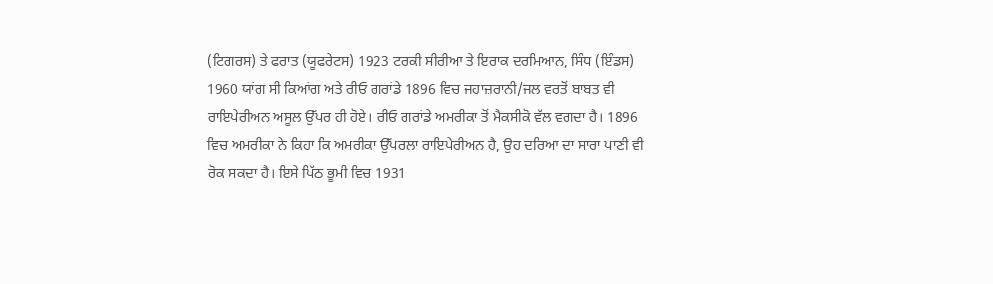(ਟਿਗਰਸ) ਤੇ ਫਰਾਤ (ਯੂਫਰੇਟਸ) 1923 ਟਰਕੀ ਸੀਰੀਆ ਤੇ ਇਰਾਕ ਦਰਮਿਆਨ, ਸਿੰਧ (ਇੰਡਸ) 1960 ਯਾਂਗ ਸੀ ਕਿਆਂਗ ਅਤੇ ਰੀਓ ਗਰਾਂਡੇ 1896 ਵਿਚ ਜਹਾਜ਼ਰਾਨੀ/ਜਲ ਵਰਤੋਂ ਬਾਬਤ ਵੀ ਰਾਇਪੇਰੀਅਨ ਅਸੂਲ ਉੱਪਰ ਹੀ ਹੋਏ। ਰੀਓ ਗਰਾਂਡੇ ਅਮਰੀਕਾ ਤੋਂ ਮੈਕਸੀਕੋ ਵੱਲ ਵਗਦਾ ਹੈ। 1896 ਵਿਚ ਅਮਰੀਕਾ ਨੇ ਕਿਹਾ ਕਿ ਅਮਰੀਕਾ ਉੱਪਰਲਾ ਰਾਇਪੇਰੀਅਨ ਹੈ, ਉਹ ਦਰਿਆ ਦਾ ਸਾਰਾ ਪਾਣੀ ਵੀ ਰੋਕ ਸਕਦਾ ਹੈ। ਇਸੇ ਪਿੱਠ ਭੂਮੀ ਵਿਚ 1931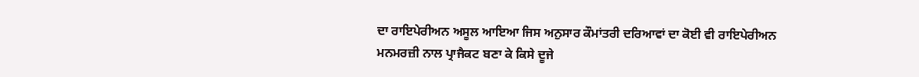ਦਾ ਰਾਇਪੇਰੀਅਨ ਅਸੂਲ ਆਇਆ ਜਿਸ ਅਨੁਸਾਰ ਕੌਮਾਂਤਰੀ ਦਰਿਆਵਾਂ ਦਾ ਕੋਈ ਵੀ ਰਾਇਪੇਰੀਅਨ ਮਨਮਰਜ਼ੀ ਨਾਲ ਪ੍ਰਾਜੈਕਟ ਬਣਾ ਕੇ ਕਿਸੇ ਦੂਜੇ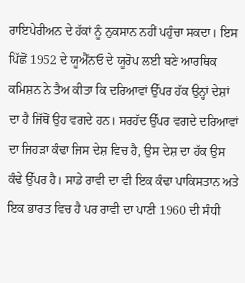ਰਾਇਪੇਰੀਅਨ ਦੇ ਹੱਕਾਂ ਨੂੰ ਨੁਕਸਾਨ ਨਹੀਂ ਪਹੁੰਚਾ ਸਕਦਾ। ਇਸ ਪਿੱਛੋਂ 1952 ਦੇ ਯੂਐੱਨਓ ਦੇ ਯੂਰੋਪ ਲਈ ਬਣੇ ਆਰਥਿਕ ਕਮਿਸ਼ਨ ਨੇ ਤੈਅ ਕੀਤਾ ਕਿ ਦਰਿਆਵਾਂ ਉੱਪਰ ਹੱਕ ਉਨ੍ਹਾਂ ਦੇਸ਼ਾਂ ਦਾ ਹੈ ਜਿੱਥੋਂ ਉਹ ਵਗਦੇ ਹਨ। ਸਰਹੱਦ ਉੱਪਰ ਵਗਦੇ ਦਰਿਆਵਾਂ ਦਾ ਜਿਹੜਾ ਕੰਢਾ ਜਿਸ ਦੇਸ਼ ਵਿਚ ਹੈ, ਉਸ ਦੇਸ਼ ਦਾ ਹੱਕ ਉਸ ਕੰਢੇ ਉੱਪਰ ਹੈ। ਸਾਡੇ ਰਾਵੀ ਦਾ ਵੀ ਇਕ ਕੰਢਾ ਪਾਕਿਸਤਾਨ ਅਤੇ ਇਕ ਭਾਰਤ ਵਿਚ ਹੈ ਪਰ ਰਾਵੀ ਦਾ ਪਾਣੀ 1960 ਦੀ ਸੰਧੀ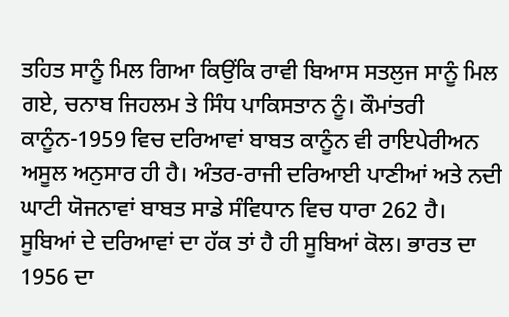ਤਹਿਤ ਸਾਨੂੰ ਮਿਲ ਗਿਆ ਕਿਉਂਕਿ ਰਾਵੀ ਬਿਆਸ ਸਤਲੁਜ ਸਾਨੂੰ ਮਿਲ ਗਏ, ਚਨਾਬ ਜਿਹਲਮ ਤੇ ਸਿੰਧ ਪਾਕਿਸਤਾਨ ਨੂੰ। ਕੌਮਾਂਤਰੀ ਕਾਨੂੰਨ-1959 ਵਿਚ ਦਰਿਆਵਾਂ ਬਾਬਤ ਕਾਨੂੰਨ ਵੀ ਰਾਇਪੇਰੀਅਨ ਅਸੂਲ ਅਨੁਸਾਰ ਹੀ ਹੈ। ਅੰਤਰ-ਰਾਜੀ ਦਰਿਆਈ ਪਾਣੀਆਂ ਅਤੇ ਨਦੀ ਘਾਟੀ ਯੋਜਨਾਵਾਂ ਬਾਬਤ ਸਾਡੇ ਸੰਵਿਧਾਨ ਵਿਚ ਧਾਰਾ 262 ਹੈ। ਸੂਬਿਆਂ ਦੇ ਦਰਿਆਵਾਂ ਦਾ ਹੱਕ ਤਾਂ ਹੈ ਹੀ ਸੂਬਿਆਂ ਕੋਲ। ਭਾਰਤ ਦਾ 1956 ਦਾ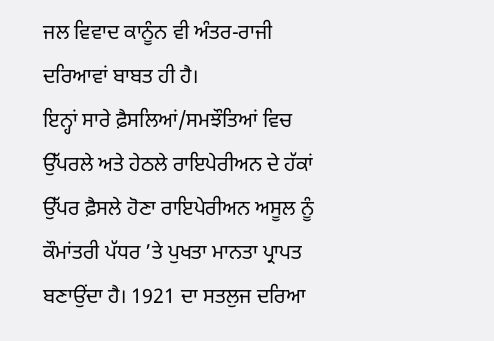ਜਲ ਵਿਵਾਦ ਕਾਨੂੰਨ ਵੀ ਅੰਤਰ-ਰਾਜੀ ਦਰਿਆਵਾਂ ਬਾਬਤ ਹੀ ਹੈ।
ਇਨ੍ਹਾਂ ਸਾਰੇ ਫ਼ੈਸਲਿਆਂ/ਸਮਝੌਤਿਆਂ ਵਿਚ ਉੱਪਰਲੇ ਅਤੇ ਹੇਠਲੇ ਰਾਇਪੇਰੀਅਨ ਦੇ ਹੱਕਾਂ ਉੱਪਰ ਫ਼ੈਸਲੇ ਹੋਣਾ ਰਾਇਪੇਰੀਅਨ ਅਸੂਲ ਨੂੰ ਕੌਮਾਂਤਰੀ ਪੱਧਰ ’ਤੇ ਪੁਖਤਾ ਮਾਨਤਾ ਪ੍ਰਾਪਤ ਬਣਾਉਂਦਾ ਹੈ। 1921 ਦਾ ਸਤਲੁਜ ਦਰਿਆ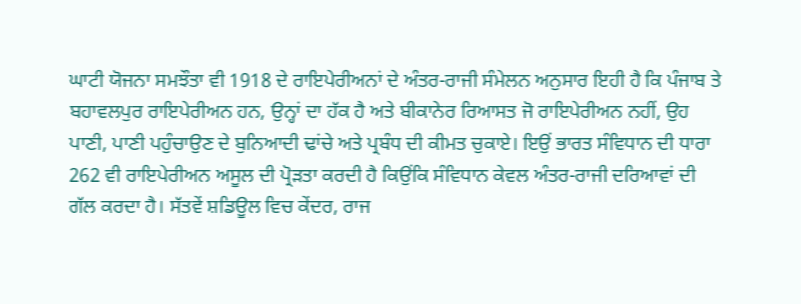ਘਾਟੀ ਯੋਜਨਾ ਸਮਝੌਤਾ ਵੀ 1918 ਦੇ ਰਾਇਪੇਰੀਅਨਾਂ ਦੇ ਅੰਤਰ-ਰਾਜੀ ਸੰਮੇਲਨ ਅਨੁਸਾਰ ਇਹੀ ਹੈ ਕਿ ਪੰਜਾਬ ਤੇ ਬਹਾਵਲਪੁਰ ਰਾਇਪੇਰੀਅਨ ਹਨ, ਉਨ੍ਹਾਂ ਦਾ ਹੱਕ ਹੈ ਅਤੇ ਬੀਕਾਨੇਰ ਰਿਆਸਤ ਜੋ ਰਾਇਪੇਰੀਅਨ ਨਹੀਂ, ਉਹ ਪਾਣੀ, ਪਾਣੀ ਪਹੁੰਚਾਉਣ ਦੇ ਬੁਨਿਆਦੀ ਢਾਂਚੇ ਅਤੇ ਪ੍ਰਬੰਧ ਦੀ ਕੀਮਤ ਚੁਕਾਏ। ਇਉਂ ਭਾਰਤ ਸੰਵਿਧਾਨ ਦੀ ਧਾਰਾ 262 ਵੀ ਰਾਇਪੇਰੀਅਨ ਅਸੂਲ ਦੀ ਪ੍ਰੋੜਤਾ ਕਰਦੀ ਹੈ ਕਿਉਂਕਿ ਸੰਵਿਧਾਨ ਕੇਵਲ ਅੰਤਰ-ਰਾਜੀ ਦਰਿਆਵਾਂ ਦੀ ਗੱਲ ਕਰਦਾ ਹੈ। ਸੱਤਵੇਂ ਸ਼ਡਿਊਲ ਵਿਚ ਕੇਂਦਰ, ਰਾਜ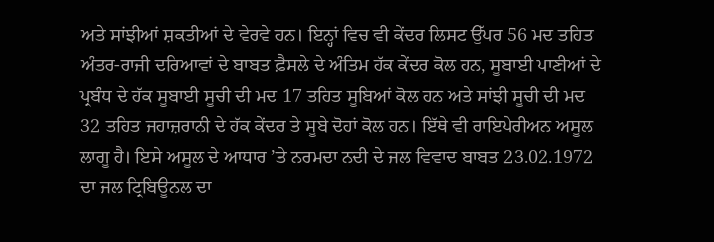ਅਤੇ ਸਾਂਝੀਆਂ ਸ਼ਕਤੀਆਂ ਦੇ ਵੇਰਵੇ ਹਨ। ਇਨ੍ਹਾਂ ਵਿਚ ਵੀ ਕੇਂਦਰ ਲਿਸਟ ਉੱਪਰ 56 ਮਦ ਤਹਿਤ ਅੰਤਰ-ਰਾਜੀ ਦਰਿਆਵਾਂ ਦੇ ਬਾਬਤ ਫ਼ੈਸਲੇ ਦੇ ਅੰਤਿਮ ਹੱਕ ਕੇਂਦਰ ਕੋਲ ਹਨ, ਸੂਬਾਈ ਪਾਣੀਆਂ ਦੇ ਪ੍ਰਬੰਧ ਦੇ ਹੱਕ ਸੂਬਾਈ ਸੂਚੀ ਦੀ ਮਦ 17 ਤਹਿਤ ਸੂਬਿਆਂ ਕੋਲ ਹਨ ਅਤੇ ਸਾਂਝੀ ਸੂਚੀ ਦੀ ਮਦ 32 ਤਹਿਤ ਜਹਾਜ਼ਰਾਨੀ ਦੇ ਹੱਕ ਕੇਂਦਰ ਤੇ ਸੂਬੇ ਦੋਹਾਂ ਕੋਲ ਹਨ। ਇੱਥੇ ਵੀ ਰਾਇਪੇਰੀਅਨ ਅਸੂਲ ਲਾਗੂ ਹੈ। ਇਸੇ ਅਸੂਲ ਦੇ ਆਧਾਰ ’ਤੇ ਨਰਮਦਾ ਨਦੀ ਦੇ ਜਲ ਵਿਵਾਦ ਬਾਬਤ 23.02.1972 ਦਾ ਜਲ ਟ੍ਰਿਬਿਊਨਲ ਦਾ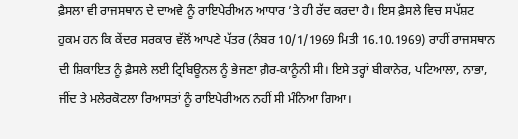ਫ਼ੈਸਲਾ ਵੀ ਰਾਜਸਥਾਨ ਦੇ ਦਾਅਵੇ ਨੂੰ ਰਾਇਪੇਰੀਅਨ ਆਧਾਰ ’ਤੇ ਹੀ ਰੱਦ ਕਰਦਾ ਹੈ। ਇਸ ਫ਼ੈਸਲੇ ਵਿਚ ਸਪੱਸ਼ਟ ਹੁਕਮ ਹਨ ਕਿ ਕੇਂਦਰ ਸਰਕਾਰ ਵੱਲੋਂ ਆਪਣੇ ਪੱਤਰ (ਨੰਬਰ 10/1/1969 ਮਿਤੀ 16.10.1969) ਰਾਹੀਂ ਰਾਜਸਥਾਨ ਦੀ ਸ਼ਿਕਾਇਤ ਨੂੰ ਫ਼ੈਸਲੇ ਲਈ ਟ੍ਰਿਬਿਊਨਲ ਨੂੰ ਭੇਜਣਾ ਗ਼ੈਰ-ਕਾਨੂੰਨੀ ਸੀ। ਇਸੇ ਤਰ੍ਹਾਂ ਬੀਕਾਨੇਰ, ਪਟਿਆਲਾ, ਨਾਭਾ, ਜੀਂਦ ਤੇ ਮਲੇਰਕੋਟਲਾ ਰਿਆਸਤਾਂ ਨੂੰ ਰਾਇਪੇਰੀਅਨ ਨਹੀਂ ਸੀ ਮੰਨਿਆ ਗਿਆ।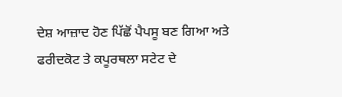ਦੇਸ਼ ਆਜ਼ਾਦ ਹੋਣ ਪਿੱਛੋਂ ਪੈਪਸੂ ਬਣ ਗਿਆ ਅਤੇ ਫਰੀਦਕੋਟ ਤੇ ਕਪੂਰਥਲਾ ਸਟੇਟ ਦੇ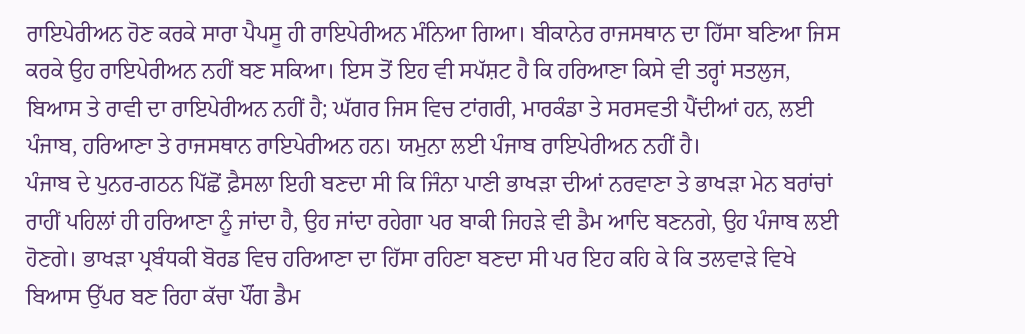ਰਾਇਪੇਰੀਅਨ ਹੋਣ ਕਰਕੇ ਸਾਰਾ ਪੈਪਸੂ ਹੀ ਰਾਇਪੇਰੀਅਨ ਮੰਨਿਆ ਗਿਆ। ਬੀਕਾਨੇਰ ਰਾਜਸਥਾਨ ਦਾ ਹਿੱਸਾ ਬਣਿਆ ਜਿਸ ਕਰਕੇ ਉਹ ਰਾਇਪੇਰੀਅਨ ਨਹੀਂ ਬਣ ਸਕਿਆ। ਇਸ ਤੋਂ ਇਹ ਵੀ ਸਪੱਸ਼ਟ ਹੈ ਕਿ ਹਰਿਆਣਾ ਕਿਸੇ ਵੀ ਤਰ੍ਹਾਂ ਸਤਲੁਜ, ਬਿਆਸ ਤੇ ਰਾਵੀ ਦਾ ਰਾਇਪੇਰੀਅਨ ਨਹੀਂ ਹੈ; ਘੱਗਰ ਜਿਸ ਵਿਚ ਟਾਂਗਰੀ, ਮਾਰਕੰਡਾ ਤੇ ਸਰਸਵਤੀ ਪੈਂਦੀਆਂ ਹਨ, ਲਈ ਪੰਜਾਬ, ਹਰਿਆਣਾ ਤੇ ਰਾਜਸਥਾਨ ਰਾਇਪੇਰੀਅਨ ਹਨ। ਯਮੁਨਾ ਲਈ ਪੰਜਾਬ ਰਾਇਪੇਰੀਅਨ ਨਹੀਂ ਹੈ।
ਪੰਜਾਬ ਦੇ ਪੁਨਰ-ਗਠਨ ਪਿੱਛੋਂ ਫ਼ੈਸਲਾ ਇਹੀ ਬਣਦਾ ਸੀ ਕਿ ਜਿੰਨਾ ਪਾਣੀ ਭਾਖੜਾ ਦੀਆਂ ਨਰਵਾਣਾ ਤੇ ਭਾਖੜਾ ਮੇਨ ਬਰਾਂਚਾਂ ਰਾਹੀਂ ਪਹਿਲਾਂ ਹੀ ਹਰਿਆਣਾ ਨੂੰ ਜਾਂਦਾ ਹੈ, ਉਹ ਜਾਂਦਾ ਰਹੇਗਾ ਪਰ ਬਾਕੀ ਜਿਹੜੇ ਵੀ ਡੈਮ ਆਦਿ ਬਣਨਗੇ, ਉਹ ਪੰਜਾਬ ਲਈ ਹੋਣਗੇ। ਭਾਖੜਾ ਪ੍ਰਬੰਧਕੀ ਬੋਰਡ ਵਿਚ ਹਰਿਆਣਾ ਦਾ ਹਿੱਸਾ ਰਹਿਣਾ ਬਣਦਾ ਸੀ ਪਰ ਇਹ ਕਹਿ ਕੇ ਕਿ ਤਲਵਾੜੇ ਵਿਖੇ ਬਿਆਸ ਉੱਪਰ ਬਣ ਰਿਹਾ ਕੱਚਾ ਪੌਂਗ ਡੈਮ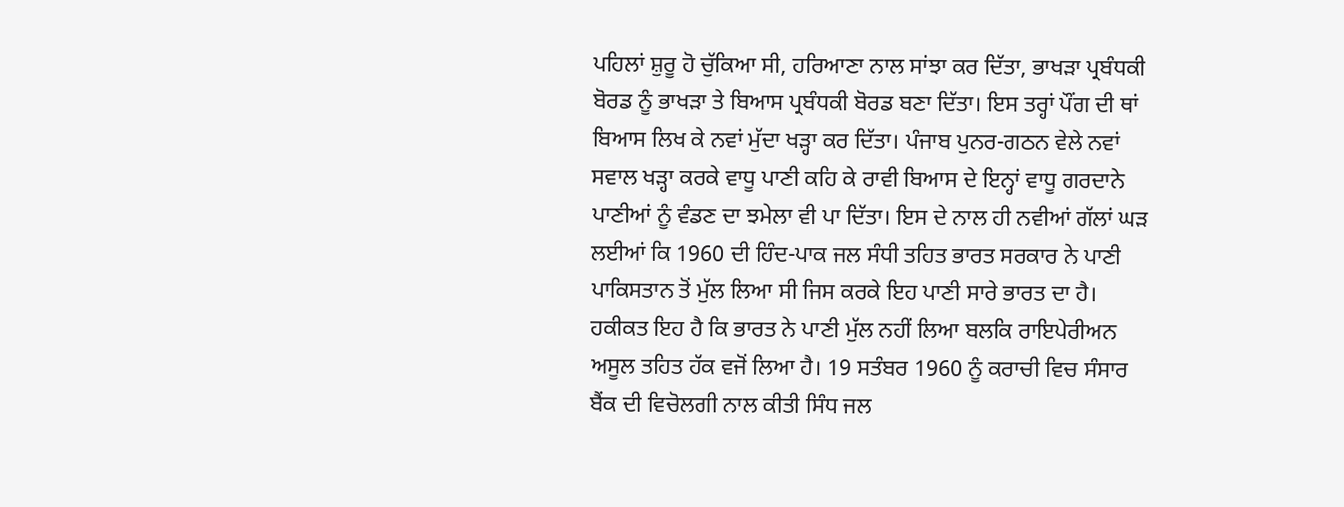ਪਹਿਲਾਂ ਸ਼ੁਰੂ ਹੋ ਚੁੱਕਿਆ ਸੀ, ਹਰਿਆਣਾ ਨਾਲ ਸਾਂਝਾ ਕਰ ਦਿੱਤਾ, ਭਾਖੜਾ ਪ੍ਰਬੰਧਕੀ ਬੋਰਡ ਨੂੰ ਭਾਖੜਾ ਤੇ ਬਿਆਸ ਪ੍ਰਬੰਧਕੀ ਬੋਰਡ ਬਣਾ ਦਿੱਤਾ। ਇਸ ਤਰ੍ਹਾਂ ਪੌਂਗ ਦੀ ਥਾਂ ਬਿਆਸ ਲਿਖ ਕੇ ਨਵਾਂ ਮੁੱਦਾ ਖੜ੍ਹਾ ਕਰ ਦਿੱਤਾ। ਪੰਜਾਬ ਪੁਨਰ-ਗਠਨ ਵੇਲੇ ਨਵਾਂ ਸਵਾਲ ਖੜ੍ਹਾ ਕਰਕੇ ਵਾਧੂ ਪਾਣੀ ਕਹਿ ਕੇ ਰਾਵੀ ਬਿਆਸ ਦੇ ਇਨ੍ਹਾਂ ਵਾਧੂ ਗਰਦਾਨੇ ਪਾਣੀਆਂ ਨੂੰ ਵੰਡਣ ਦਾ ਝਮੇਲਾ ਵੀ ਪਾ ਦਿੱਤਾ। ਇਸ ਦੇ ਨਾਲ ਹੀ ਨਵੀਆਂ ਗੱਲਾਂ ਘੜ ਲਈਆਂ ਕਿ 1960 ਦੀ ਹਿੰਦ-ਪਾਕ ਜਲ ਸੰਧੀ ਤਹਿਤ ਭਾਰਤ ਸਰਕਾਰ ਨੇ ਪਾਣੀ ਪਾਕਿਸਤਾਨ ਤੋਂ ਮੁੱਲ ਲਿਆ ਸੀ ਜਿਸ ਕਰਕੇ ਇਹ ਪਾਣੀ ਸਾਰੇ ਭਾਰਤ ਦਾ ਹੈ। ਹਕੀਕਤ ਇਹ ਹੈ ਕਿ ਭਾਰਤ ਨੇ ਪਾਣੀ ਮੁੱਲ ਨਹੀਂ ਲਿਆ ਬਲਕਿ ਰਾਇਪੇਰੀਅਨ ਅਸੂਲ ਤਹਿਤ ਹੱਕ ਵਜੋਂ ਲਿਆ ਹੈ। 19 ਸਤੰਬਰ 1960 ਨੂੰ ਕਰਾਚੀ ਵਿਚ ਸੰਸਾਰ ਬੈਂਕ ਦੀ ਵਿਚੋਲਗੀ ਨਾਲ ਕੀਤੀ ਸਿੰਧ ਜਲ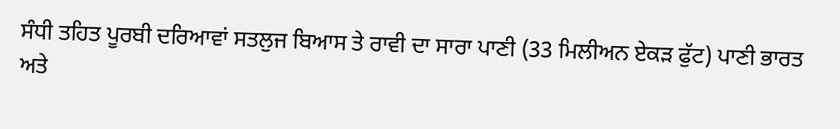ਸੰਧੀ ਤਹਿਤ ਪੂਰਬੀ ਦਰਿਆਵਾਂ ਸਤਲੁਜ ਬਿਆਸ ਤੇ ਰਾਵੀ ਦਾ ਸਾਰਾ ਪਾਣੀ (33 ਮਿਲੀਅਨ ਏਕੜ ਫੁੱਟ) ਪਾਣੀ ਭਾਰਤ ਅਤੇ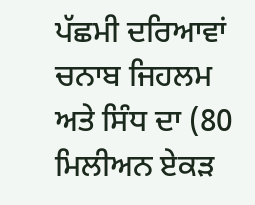ਪੱਛਮੀ ਦਰਿਆਵਾਂ ਚਨਾਬ ਜਿਹਲਮ ਅਤੇ ਸਿੰਧ ਦਾ (80 ਮਿਲੀਅਨ ਏਕੜ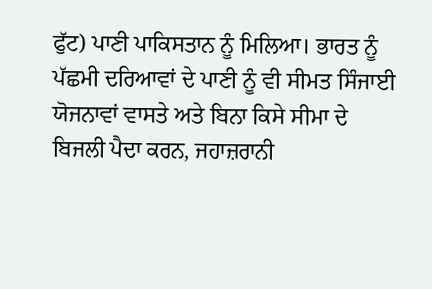ਫੁੱਟ) ਪਾਣੀ ਪਾਕਿਸਤਾਨ ਨੂੰ ਮਿਲਿਆ। ਭਾਰਤ ਨੂੰ ਪੱਛਮੀ ਦਰਿਆਵਾਂ ਦੇ ਪਾਣੀ ਨੂੰ ਵੀ ਸੀਮਤ ਸਿੰਜਾਈ ਯੋਜਨਾਵਾਂ ਵਾਸਤੇ ਅਤੇ ਬਿਨਾ ਕਿਸੇ ਸੀਮਾ ਦੇ ਬਿਜਲੀ ਪੈਦਾ ਕਰਨ, ਜਹਾਜ਼ਰਾਨੀ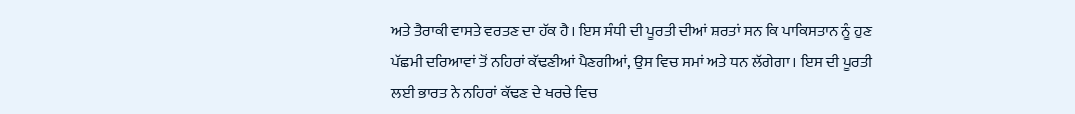ਅਤੇ ਤੈਰਾਕੀ ਵਾਸਤੇ ਵਰਤਣ ਦਾ ਹੱਕ ਹੈ। ਇਸ ਸੰਧੀ ਦੀ ਪੂਰਤੀ ਦੀਆਂ ਸ਼ਰਤਾਂ ਸਨ ਕਿ ਪਾਕਿਸਤਾਨ ਨੂੰ ਹੁਣ ਪੱਛਮੀ ਦਰਿਆਵਾਂ ਤੋਂ ਨਹਿਰਾਂ ਕੱਢਣੀਆਂ ਪੈਣਗੀਆਂ, ਉਸ ਵਿਚ ਸਮਾਂ ਅਤੇ ਧਨ ਲੱਗੇਗਾ। ਇਸ ਦੀ ਪੂਰਤੀ ਲਈ ਭਾਰਤ ਨੇ ਨਹਿਰਾਂ ਕੱਢਣ ਦੇ ਖਰਚੇ ਵਿਚ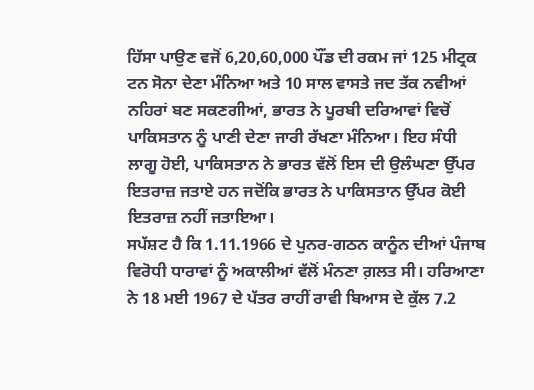ਹਿੱਸਾ ਪਾਉਣ ਵਜੋਂ 6,20,60,000 ਪੌਂਡ ਦੀ ਰਕਮ ਜਾਂ 125 ਮੀਟ੍ਰਕ ਟਨ ਸੋਨਾ ਦੇਣਾ ਮੰਨਿਆ ਅਤੇ 10 ਸਾਲ ਵਾਸਤੇ ਜਦ ਤੱਕ ਨਵੀਆਂ ਨਹਿਰਾਂ ਬਣ ਸਕਣਗੀਆਂ, ਭਾਰਤ ਨੇ ਪੂਰਬੀ ਦਰਿਆਵਾਂ ਵਿਚੋਂ ਪਾਕਿਸਤਾਨ ਨੂੰ ਪਾਣੀ ਦੇਣਾ ਜਾਰੀ ਰੱਖਣਾ ਮੰਨਿਆ। ਇਹ ਸੰਧੀ ਲਾਗੂ ਹੋਈ, ਪਾਕਿਸਤਾਨ ਨੇ ਭਾਰਤ ਵੱਲੋਂ ਇਸ ਦੀ ਉਲੰਘਣਾ ਉੱਪਰ ਇਤਰਾਜ਼ ਜਤਾਏ ਹਨ ਜਦੋਂਕਿ ਭਾਰਤ ਨੇ ਪਾਕਿਸਤਾਨ ਉੱਪਰ ਕੋਈ ਇਤਰਾਜ਼ ਨਹੀਂ ਜਤਾਇਆ।
ਸਪੱਸ਼ਟ ਹੈ ਕਿ 1.11.1966 ਦੇ ਪੁਨਰ-ਗਠਨ ਕਾਨੂੰਨ ਦੀਆਂ ਪੰਜਾਬ ਵਿਰੋਧੀ ਧਾਰਾਵਾਂ ਨੂੰ ਅਕਾਲੀਆਂ ਵੱਲੋਂ ਮੰਨਣਾ ਗ਼ਲਤ ਸੀ। ਹਰਿਆਣਾ ਨੇ 18 ਮਈ 1967 ਦੇ ਪੱਤਰ ਰਾਹੀਂ ਰਾਵੀ ਬਿਆਸ ਦੇ ਕੁੱਲ 7.2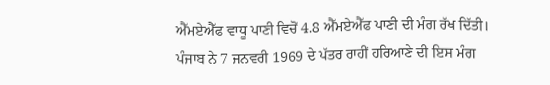ਐੱਮਏਐੱਫ ਵਾਧੂ ਪਾਣੀ ਵਿਚੋਂ 4.8 ਐੱਮਏਐੱਫ ਪਾਣੀ ਦੀ ਮੰਗ ਰੱਖ ਦਿੱਤੀ। ਪੰਜਾਬ ਨੇ 7 ਜਨਵਰੀ 1969 ਦੇ ਪੱਤਰ ਰਾਹੀਂ ਹਰਿਆਣੇ ਦੀ ਇਸ ਮੰਗ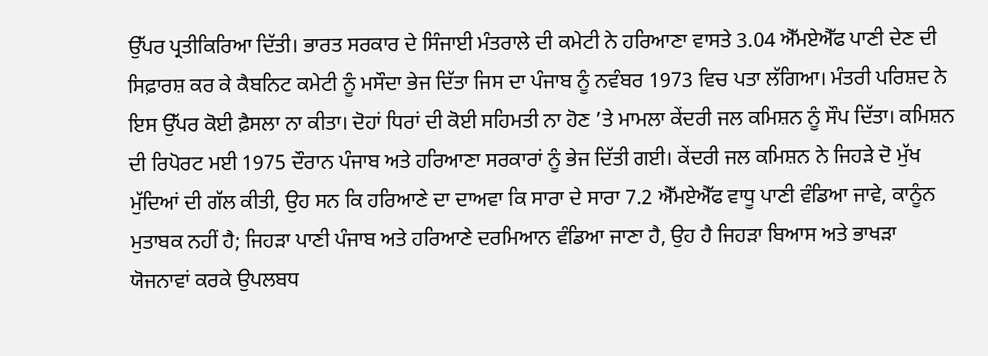ਉੱਪਰ ਪ੍ਰਤੀਕਿਰਿਆ ਦਿੱਤੀ। ਭਾਰਤ ਸਰਕਾਰ ਦੇ ਸਿੰਜਾਈ ਮੰਤਰਾਲੇ ਦੀ ਕਮੇਟੀ ਨੇ ਹਰਿਆਣਾ ਵਾਸਤੇ 3.04 ਐੱਮਏਐੱਫ ਪਾਣੀ ਦੇਣ ਦੀ ਸਿਫ਼ਾਰਸ਼ ਕਰ ਕੇ ਕੈਬਨਿਟ ਕਮੇਟੀ ਨੂੰ ਮਸੌਦਾ ਭੇਜ ਦਿੱਤਾ ਜਿਸ ਦਾ ਪੰਜਾਬ ਨੂੰ ਨਵੰਬਰ 1973 ਵਿਚ ਪਤਾ ਲੱਗਿਆ। ਮੰਤਰੀ ਪਰਿਸ਼ਦ ਨੇ ਇਸ ਉੱਪਰ ਕੋਈ ਫ਼ੈਸਲਾ ਨਾ ਕੀਤਾ। ਦੋਹਾਂ ਧਿਰਾਂ ਦੀ ਕੋਈ ਸਹਿਮਤੀ ਨਾ ਹੋਣ ’ਤੇ ਮਾਮਲਾ ਕੇਂਦਰੀ ਜਲ ਕਮਿਸ਼ਨ ਨੂੰ ਸੌਪ ਦਿੱਤਾ। ਕਮਿਸ਼ਨ ਦੀ ਰਿਪੋਰਟ ਮਈ 1975 ਦੌਰਾਨ ਪੰਜਾਬ ਅਤੇ ਹਰਿਆਣਾ ਸਰਕਾਰਾਂ ਨੂੰ ਭੇਜ ਦਿੱਤੀ ਗਈ। ਕੇਂਦਰੀ ਜਲ ਕਮਿਸ਼ਨ ਨੇ ਜਿਹੜੇ ਦੋ ਮੁੱਖ ਮੁੱਦਿਆਂ ਦੀ ਗੱਲ ਕੀਤੀ, ਉਹ ਸਨ ਕਿ ਹਰਿਆਣੇ ਦਾ ਦਾਅਵਾ ਕਿ ਸਾਰਾ ਦੇ ਸਾਰਾ 7.2 ਐੱਮਏਐੱਫ ਵਾਧੂ ਪਾਣੀ ਵੰਡਿਆ ਜਾਵੇ, ਕਾਨੂੰਨ ਮੁਤਾਬਕ ਨਹੀਂ ਹੈ; ਜਿਹੜਾ ਪਾਣੀ ਪੰਜਾਬ ਅਤੇ ਹਰਿਆਣੇ ਦਰਮਿਆਨ ਵੰਡਿਆ ਜਾਣਾ ਹੈ, ਉਹ ਹੈ ਜਿਹੜਾ ਬਿਆਸ ਅਤੇ ਭਾਖੜਾ ਯੋਜਨਾਵਾਂ ਕਰਕੇ ਉਪਲਬਧ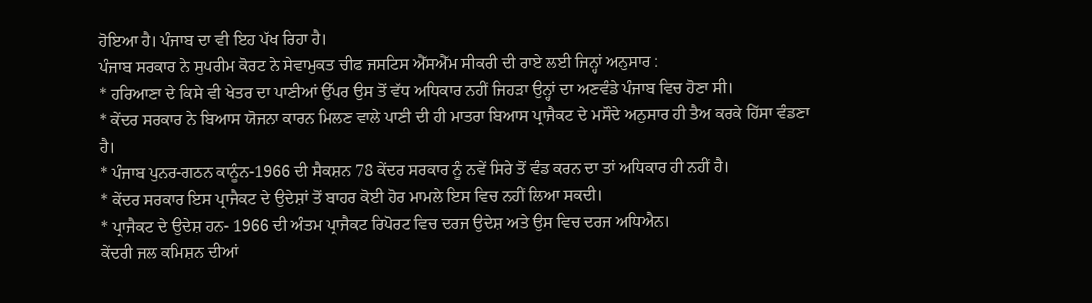ਹੋਇਆ ਹੈ। ਪੰਜਾਬ ਦਾ ਵੀ ਇਹ ਪੱਖ ਰਿਹਾ ਹੈ।
ਪੰਜਾਬ ਸਰਕਾਰ ਨੇ ਸੁਪਰੀਮ ਕੋਰਟ ਨੇ ਸੇਵਾਮੁਕਤ ਚੀਫ ਜਸਟਿਸ ਐੱਸਐੱਮ ਸੀਕਰੀ ਦੀ ਰਾਏ ਲਈ ਜਿਨ੍ਹਾਂ ਅਨੁਸਾਰ :
* ਹਰਿਆਣਾ ਦੇ ਕਿਸੇ ਵੀ ਖੇਤਰ ਦਾ ਪਾਣੀਆਂ ਉੱਪਰ ਉਸ ਤੋਂ ਵੱਧ ਅਧਿਕਾਰ ਨਹੀਂ ਜਿਹੜਾ ਉਨ੍ਹਾਂ ਦਾ ਅਣਵੰਡੇ ਪੰਜਾਬ ਵਿਚ ਹੋਣਾ ਸੀ।
* ਕੇਂਦਰ ਸਰਕਾਰ ਨੇ ਬਿਆਸ ਯੋਜਨਾ ਕਾਰਨ ਮਿਲਣ ਵਾਲੇ ਪਾਣੀ ਦੀ ਹੀ ਮਾਤਰਾ ਬਿਆਸ ਪ੍ਰਾਜੈਕਟ ਦੇ ਮਸੌਦੇ ਅਨੁਸਾਰ ਹੀ ਤੈਅ ਕਰਕੇ ਹਿੱਸਾ ਵੰਡਣਾ ਹੈ।
* ਪੰਜਾਬ ਪੁਨਰ-ਗਠਨ ਕਾਨੂੰਨ-1966 ਦੀ ਸੈਕਸ਼ਨ 78 ਕੇਂਦਰ ਸਰਕਾਰ ਨੂੰ ਨਵੇਂ ਸਿਰੇ ਤੋਂ ਵੰਡ ਕਰਨ ਦਾ ਤਾਂ ਅਧਿਕਾਰ ਹੀ ਨਹੀਂ ਹੈ।
* ਕੇਂਦਰ ਸਰਕਾਰ ਇਸ ਪ੍ਰਾਜੈਕਟ ਦੇ ਉਦੇਸ਼ਾਂ ਤੋਂ ਬਾਹਰ ਕੋਈ ਹੋਰ ਮਾਮਲੇ ਇਸ ਵਿਚ ਨਹੀਂ ਲਿਆ ਸਕਦੀ।
* ਪ੍ਰਾਜੈਕਟ ਦੇ ਉਦੇਸ਼ ਹਨ- 1966 ਦੀ ਅੰਤਮ ਪ੍ਰਾਜੈਕਟ ਰਿਪੋਰਟ ਵਿਚ ਦਰਜ ਉਦੇਸ਼ ਅਤੇ ਉਸ ਵਿਚ ਦਰਜ ਅਧਿਐਨ।
ਕੇਂਦਰੀ ਜਲ ਕਮਿਸ਼ਨ ਦੀਆਂ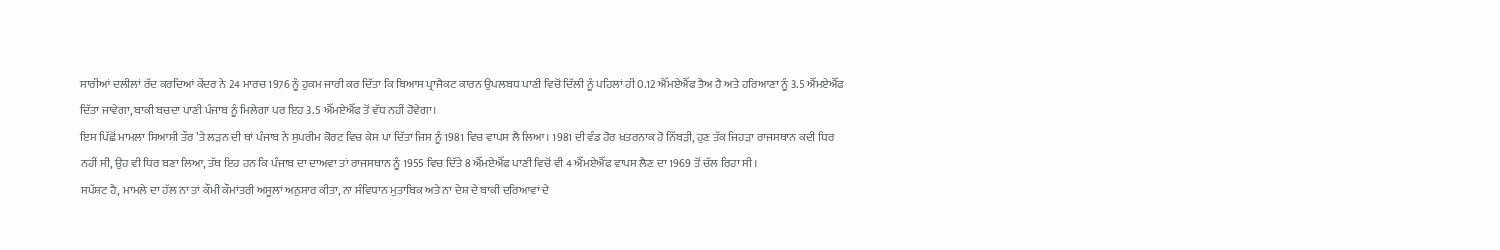ਸਾਰੀਆਂ ਦਲੀਲਾਂ ਰੱਦ ਕਰਦਿਆਂ ਕੇਂਦਰ ਨੇ 24 ਮਾਰਚ 1976 ਨੂੰ ਹੁਕਮ ਜਾਰੀ ਕਰ ਦਿੱਤਾ ਕਿ ਬਿਆਸ ਪ੍ਰਾਜੈਕਟ ਕਾਰਨ ਉਪਲਬਧ ਪਾਣੀ ਵਿਚੋਂ ਦਿੱਲੀ ਨੂੰ ਪਹਿਲਾਂ ਹੀ 0.12 ਐੱਮਏਐੱਫ ਤੈਅ ਹੈ ਅਤੇ ਹਰਿਆਣਾ ਨੂੰ 3.5 ਐੱਮਏਐੱਫ ਦਿੱਤਾ ਜਾਵੇਗਾ, ਬਾਕੀ ਬਚਦਾ ਪਾਣੀ ਪੰਜਾਬ ਨੂੰ ਮਿਲੇਗਾ ਪਰ ਇਹ 3.5 ਐੱਮਏਐੱਫ ਤੋਂ ਵੱਧ ਨਹੀਂ ਹੋਵੇਗਾ।
ਇਸ ਪਿੱਛੋਂ ਮਾਮਲਾ ਸਿਆਸੀ ਤੌਰ ’ਤੇ ਲੜਨ ਦੀ ਥਾਂ ਪੰਜਾਬ ਨੇ ਸੁਪਰੀਮ ਕੋਰਟ ਵਿਚ ਕੇਸ ਪਾ ਦਿੱਤਾ ਜਿਸ ਨੂੰ 1981 ਵਿਚ ਵਾਪਸ ਲੈ ਲਿਆ। 1981 ਦੀ ਵੰਡ ਹੋਰ ਖ਼ਤਰਨਾਕ ਹੋ ਨਿੱਬੜੀ, ਹੁਣ ਤੱਕ ਜਿਹੜਾ ਰਾਜਸਥਾਨ ਕਦੀ ਧਿਰ ਨਹੀਂ ਸੀ, ਉਹ ਵੀ ਧਿਰ ਬਣਾ ਲਿਆ, ਤੱਥ ਇਹ ਹਨ ਕਿ ਪੰਜਾਬ ਦਾ ਦਾਅਵਾ ਤਾਂ ਰਾਜਸਥਾਨ ਨੂੰ 1955 ਵਿਚ ਦਿੱਤੇ 8 ਐੱਮਏਐੱਫ ਪਾਣੀ ਵਿਚੋਂ ਵੀ 4 ਐੱਮਏਐੱਫ ਵਾਪਸ ਲੈਣ ਦਾ 1969 ਤੋਂ ਚੱਲ ਰਿਹਾ ਸੀ।
ਸਪੱਸ਼ਟ ਹੈ, ਮਾਮਲੇ ਦਾ ਹੱਲ ਨਾ ਤਾਂ ਕੌਮੀ ਕੌਮਾਂਤਰੀ ਅਸੂਲਾਂ ਅਨੁਸਾਰ ਕੀਤਾ, ਨਾ ਸੰਵਿਧਾਨ ਮੁਤਾਬਿਕ ਅਤੇ ਨਾ ਦੇਸ਼ ਦੇ ਬਾਕੀ ਦਰਿਆਵਾਂ ਦੇ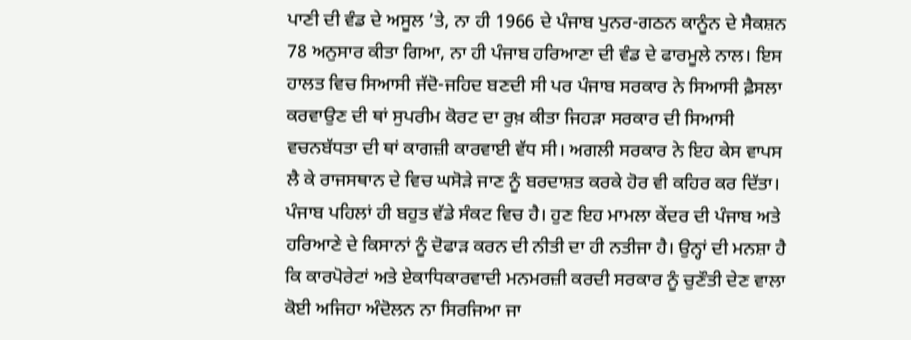ਪਾਣੀ ਦੀ ਵੰਡ ਦੇ ਅਸੂਲ ’ਤੇ, ਨਾ ਹੀ 1966 ਦੇ ਪੰਜਾਬ ਪੁਨਰ-ਗਠਨ ਕਾਨੂੰਨ ਦੇ ਸੈਕਸ਼ਨ 78 ਅਨੁਸਾਰ ਕੀਤਾ ਗਿਆ, ਨਾ ਹੀ ਪੰਜਾਬ ਹਰਿਆਣਾ ਦੀ ਵੰਡ ਦੇ ਫਾਰਮੂਲੇ ਨਾਲ। ਇਸ ਹਾਲਤ ਵਿਚ ਸਿਆਸੀ ਜੱਦੋ-ਜਹਿਦ ਬਣਦੀ ਸੀ ਪਰ ਪੰਜਾਬ ਸਰਕਾਰ ਨੇ ਸਿਆਸੀ ਫ਼ੈਸਲਾ ਕਰਵਾਉਣ ਦੀ ਥਾਂ ਸੁਪਰੀਮ ਕੋਰਟ ਦਾ ਰੁਖ਼ ਕੀਤਾ ਜਿਹੜਾ ਸਰਕਾਰ ਦੀ ਸਿਆਸੀ ਵਚਨਬੱਧਤਾ ਦੀ ਥਾਂ ਕਾਗਜ਼ੀ ਕਾਰਵਾਈ ਵੱਧ ਸੀ। ਅਗਲੀ ਸਰਕਾਰ ਨੇ ਇਹ ਕੇਸ ਵਾਪਸ ਲੈ ਕੇ ਰਾਜਸਥਾਨ ਦੇ ਵਿਚ ਘਸੋੜੇ ਜਾਣ ਨੂੰ ਬਰਦਾਸ਼ਤ ਕਰਕੇ ਹੋਰ ਵੀ ਕਹਿਰ ਕਰ ਦਿੱਤਾ।
ਪੰਜਾਬ ਪਹਿਲਾਂ ਹੀ ਬਹੁਤ ਵੱਡੇ ਸੰਕਟ ਵਿਚ ਹੈ। ਹੁਣ ਇਹ ਮਾਮਲਾ ਕੇਂਦਰ ਦੀ ਪੰਜਾਬ ਅਤੇ ਹਰਿਆਣੇ ਦੇ ਕਿਸਾਨਾਂ ਨੂੰ ਦੋਫਾੜ ਕਰਨ ਦੀ ਨੀਤੀ ਦਾ ਹੀ ਨਤੀਜਾ ਹੈ। ਉਨ੍ਹਾਂ ਦੀ ਮਨਸ਼ਾ ਹੈ ਕਿ ਕਾਰਪੋਰੇਟਾਂ ਅਤੇ ਏਕਾਧਿਕਾਰਵਾਦੀ ਮਨਮਰਜ਼ੀ ਕਰਦੀ ਸਰਕਾਰ ਨੂੰ ਚੁਣੌਤੀ ਦੇਣ ਵਾਲਾ ਕੋਈ ਅਜਿਹਾ ਅੰਦੋਲਨ ਨਾ ਸਿਰਜਿਆ ਜਾ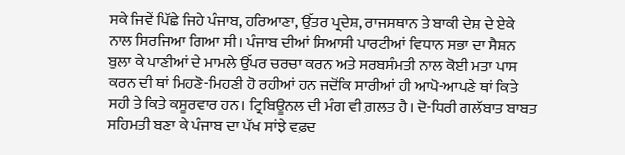ਸਕੇ ਜਿਵੇਂ ਪਿੱਛੇ ਜਿਹੇ ਪੰਜਾਬ, ਹਰਿਆਣਾ, ਉੱਤਰ ਪ੍ਰਦੇਸ਼, ਰਾਜਸਥਾਨ ਤੇ ਬਾਕੀ ਦੇਸ਼ ਦੇ ਏਕੇ ਨਾਲ ਸਿਰਜਿਆ ਗਿਆ ਸੀ। ਪੰਜਾਬ ਦੀਆਂ ਸਿਆਸੀ ਪਾਰਟੀਆਂ ਵਿਧਾਨ ਸਭਾ ਦਾ ਸੈਸ਼ਨ ਬੁਲਾ ਕੇ ਪਾਣੀਆਂ ਦੇ ਮਾਮਲੇ ਉੱਪਰ ਚਰਚਾ ਕਰਨ ਅਤੇ ਸਰਬਸੰਮਤੀ ਨਾਲ ਕੋਈ ਮਤਾ ਪਾਸ ਕਰਨ ਦੀ ਥਾਂ ਮਿਹਣੋ-ਮਿਹਣੀ ਹੋ ਰਹੀਆਂ ਹਨ ਜਦੋਂਕਿ ਸਾਰੀਆਂ ਹੀ ਆਪੋ-ਆਪਣੇ ਥਾਂ ਕਿਤੇ ਸਹੀ ਤੇ ਕਿਤੇ ਕਸੂਰਵਾਰ ਹਨ। ਟ੍ਰਿਬਿਊਨਲ ਦੀ ਮੰਗ ਵੀ ਗ਼ਲਤ ਹੈ। ਦੋ-ਧਿਰੀ ਗਲੱਬਾਤ ਬਾਬਤ ਸਹਿਮਤੀ ਬਣਾ ਕੇ ਪੰਜਾਬ ਦਾ ਪੱਖ ਸਾਂਝੇ ਵਫ਼ਦ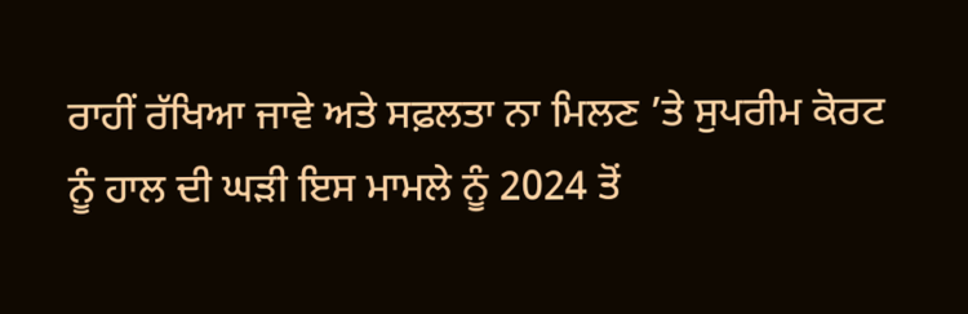ਰਾਹੀਂ ਰੱਖਿਆ ਜਾਵੇ ਅਤੇ ਸਫ਼ਲਤਾ ਨਾ ਮਿਲਣ ’ਤੇ ਸੁਪਰੀਮ ਕੋਰਟ ਨੂੰ ਹਾਲ ਦੀ ਘੜੀ ਇਸ ਮਾਮਲੇ ਨੂੰ 2024 ਤੋਂ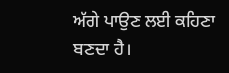ਅੱਗੇ ਪਾਉਣ ਲਈ ਕਹਿਣਾ ਬਣਦਾ ਹੈ।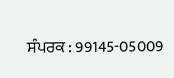ਸੰਪਰਕ : 99145-05009